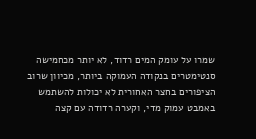שמרו על עומק המים רדוד, לא יותר מכחמישה סנטימטרים בנקודה העמוקה ביותר, מכיוון שרוב הציפורים בחצר האחורית לא יכולות להשתמש באמבט עמוק מדי, וקערה רדודה עם קצה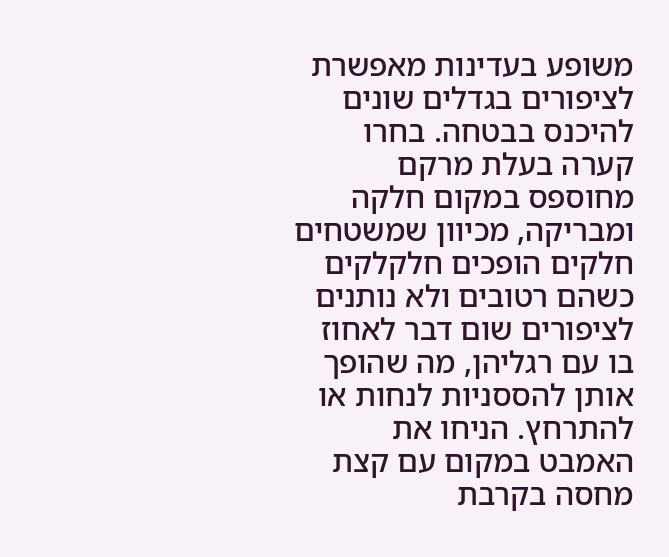משופע בעדינות מאפשרת לציפורים בגדלים שונים להיכנס בבטחה. בחרו קערה בעלת מרקם מחוספס במקום חלקה ומבריקה, מכיוון שמשטחים חלקים הופכים חלקלקים כשהם רטובים ולא נותנים לציפורים שום דבר לאחוז בו עם רגליהן, מה שהופך אותן להססניות לנחות או להתרחץ. הניחו את האמבט במקום עם קצת מחסה בקרבת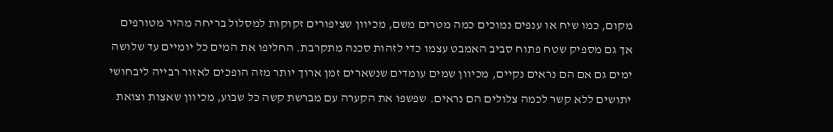מקום, כמו שיח או ענפים נמוכים כמה מטרים משם, מכיוון שציפורים זקוקות למסלול בריחה מהיר מטורפים אך גם מספיק שטח פתוח סביב האמבט עצמו כדי לזהות סכנה מתקרבת. החליפו את המים כל יומיים עד שלושה ימים גם אם הם נראים נקיים, מכיוון שמים עומדים שנשארים זמן ארוך יותר מזה הופכים לאזור רבייה ליבחושי יתושים ללא קשר לכמה צלולים הם נראים. שפשפו את הקערה עם מברשת קשה כל שבוע, מכיוון שאצות וצואת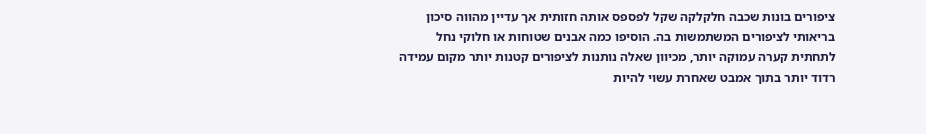ציפורים בונות שכבה חלקלקה שקל לפספס אותה חזותית אך עדיין מהווה סיכון בריאותי לציפורים המשתמשות בה. הוסיפו כמה אבנים שטוחות או חלוקי נחל לתחתית קערה עמוקה יותר, מכיוון שאלה נותנות לציפורים קטנות יותר מקום עמידה רדוד יותר בתוך אמבט שאחרת עשוי להיות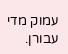עמוק מדי עבורן.